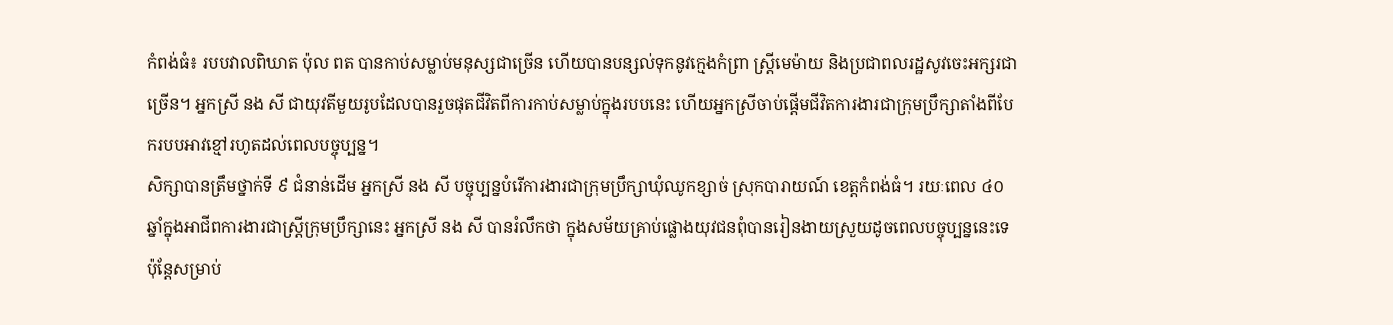កំពង់ធំ៖ របបវាលពិឃាត ប៉ុល ពត បានកាប់សម្លាប់មនុស្សជាច្រើន ហើយបានបន្សល់ទុកនូវក្មេងកំព្រា ស្រ្តីមេម៉ាយ និងប្រជាពលរដ្ឋសូវចេះអក្សរជាច្រើន។ អ្នកស្រី នង សី ជាយុវតីមួយរូបដែលបានរួចផុតជីវិតពីការកាប់សម្លាប់ក្នុងរបបនេះ ហើយអ្នកស្រីចាប់ផ្តើមជីវិតការងារជាក្រុមប្រឹក្សាតាំងពីបែករបបអាវខ្មៅរហូតដល់ពេលបច្ចុប្បន្ន។
សិក្សាបានត្រឹមថ្នាក់ទី ៩ ជំនាន់ដើម អ្នកស្រី នង សី បច្ចុប្បន្នបំរើការងារជាក្រុមប្រឹក្សាឃុំឈូកខ្សាច់ ស្រុកបារាយណ៍ ខេត្តកំពង់ធំ។ រយៈពេល ៤០ ឆ្នាំក្នុងអាជីពការងារជាស្រ្តីក្រុមប្រឹក្សានេះ អ្នកស្រី នង សី បានរំលឹកថា ក្នុងសម័យគ្រាប់ផ្លោងយុវជនពុំបានរៀនងាយស្រួយដូចពេលបច្ចុប្បន្ននេះទេ ប៉ុន្តែសម្រាប់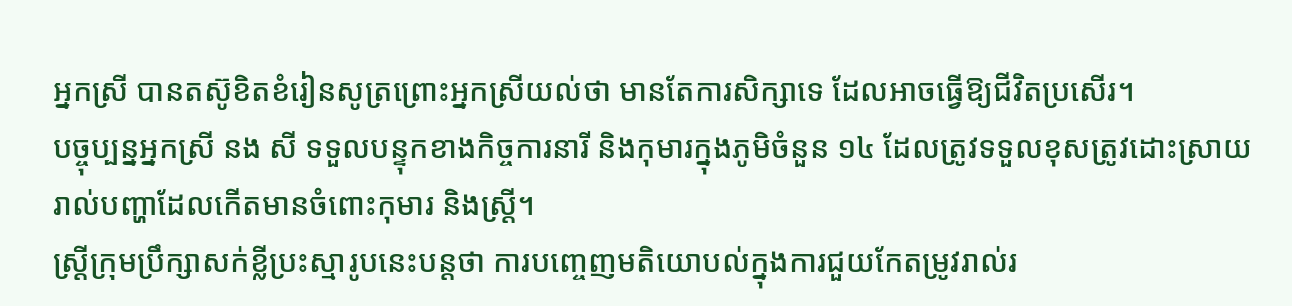អ្នកស្រី បានតស៊ូខិតខំរៀនសូត្រព្រោះអ្នកស្រីយល់ថា មានតែការសិក្សាទេ ដែលអាចធ្វើឱ្យជីវិតប្រសើរ។
បច្ចុប្បន្នអ្នកស្រី នង សី ទទួលបន្ទុកខាងកិច្ចការនារី និងកុមារក្នុងភូមិចំនួន ១៤ ដែលត្រូវទទួលខុសត្រូវដោះស្រាយរាល់បញ្ហាដែលកើតមានចំពោះកុមារ និងស្រ្តី។
ស្រ្តីក្រុមប្រឹក្សាសក់ខ្លីប្រះស្មារូបនេះបន្តថា ការបញ្ចេញមតិយោបល់ក្នុងការជួយកែតម្រូវរាល់រ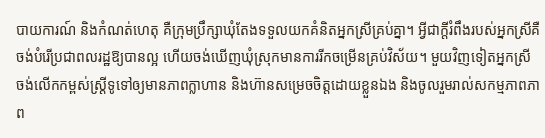បាយការណ៍ និងកំណត់ហេតុ គឺក្រុមប្រឹក្សាឃុំតែងទទួលយកគំនិតអ្នកស្រីគ្រប់គ្នា។ អ្វីជាក្តីរំពឹងរបស់អ្នកស្រីគឺចង់បំរើប្រជាពលរដ្ឋឱ្យបានល្អ ហើយចង់ឃើញឃុំស្រុកមានការរីកចម្រើនគ្រប់វិស័យ។ មួយវិញទៀតអ្នកស្រី ចង់លើកកម្ពស់ស្រ្តីទូទៅឲ្យមានភាពក្លាហាន និងហ៊ានសម្រេចចិត្តដោយខ្លួនឯង និងចូលរួមរាល់សកម្មភាពភាព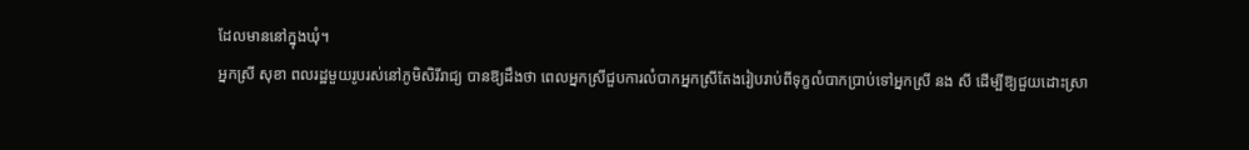ដែលមាននៅក្នុងឃុំ។
អ្នកស្រី សុខា ពលរដ្ឋមួយរូបរស់នៅភូមិសិរីរាជ្យ បានឱ្យដឹងថា ពេលអ្នកស្រីជួបការលំបាកអ្នកស្រីតែងរៀបរាប់ពីទុក្ខលំបាកប្រាប់ទៅអ្នកស្រី នង សី ដើម្បីឱ្យជួយដោះស្រា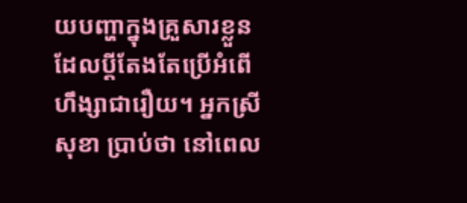យបញ្ហាក្នុងគ្រួសារខ្លួន ដែលប្ដីតែងតែប្រើអំពើហឹង្សាជារឿយ។ អ្នកស្រី សុខា ប្រាប់ថា នៅពេល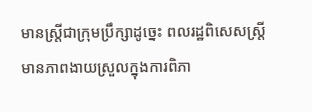មានស្រ្តីជាក្រុមប្រឹក្សាដូច្នេះ ពលរដ្ឋពិសេសស្រ្តី មានភាពងាយស្រួលក្នុងការពិភា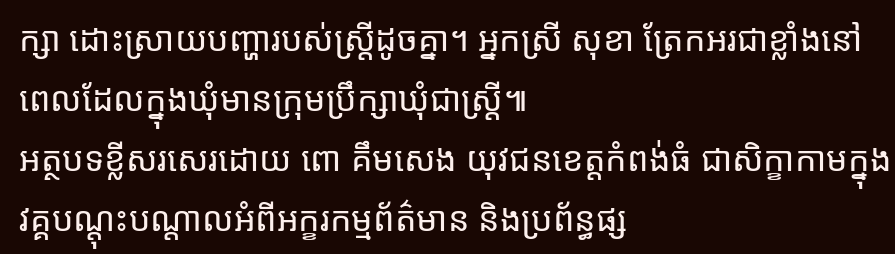ក្សា ដោះស្រាយបញ្ហារបស់ស្រ្តីដូចគ្នា។ អ្នកស្រី សុខា ត្រែកអរជាខ្លាំងនៅពេលដែលក្នុងឃុំមានក្រុមប្រឹក្សាឃុំជាស្រ្តី៕
អត្ថបទខ្លីសរសេរដោយ ពោ គឹមសេង យុវជនខេត្តកំពង់ធំ ជាសិក្ខាកាមក្នុងវគ្គបណ្តុះបណ្តាលអំពីអក្ខរកម្មព័ត៌មាន និងប្រព័ន្ធផ្ស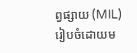ព្វផ្សាយ (MIL) រៀបចំដោយម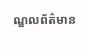ណ្ឌលព័ត៌មាន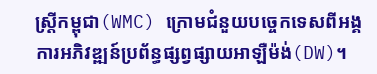ស្រ្តីកម្ពុជា(WMC) ក្រោមជំនួយបច្ចេកទេសពីអង្គការអភិវឌ្ឍន៍ប្រព័ន្ធផ្សព្វផ្សាយអាឡឺម៉ង់(DW)។